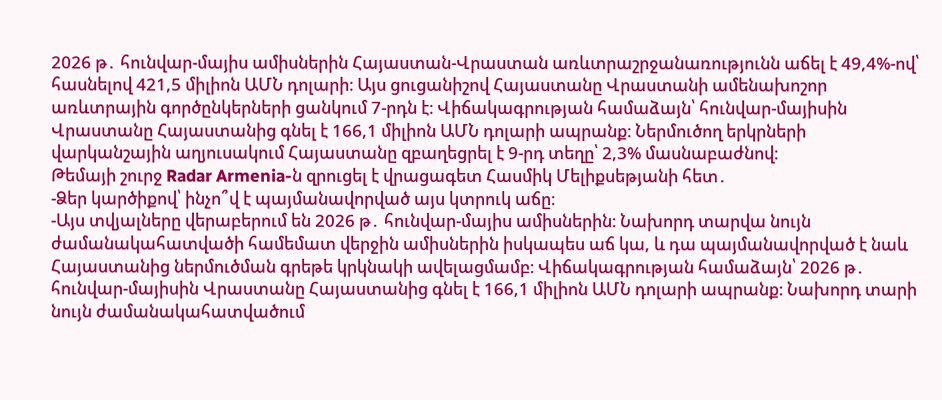2026 թ․ հունվար-մայիս ամիսներին Հայաստան-Վրաստան առևտրաշրջանառությունն աճել է 49,4%-ով՝ հասնելով 421,5 միլիոն ԱՄՆ դոլարի։ Այս ցուցանիշով Հայաստանը Վրաստանի ամենախոշոր առևտրային գործընկերների ցանկում 7-րդն է։ Վիճակագրության համաձայն՝ հունվար-մայիսին Վրաստանը Հայաստանից գնել է 166,1 միլիոն ԱՄՆ դոլարի ապրանք։ Ներմուծող երկրների վարկանշային աղյուսակում Հայաստանը զբաղեցրել է 9-րդ տեղը՝ 2,3% մասնաբաժնով։
Թեմայի շուրջ Radar Armenia-ն զրուցել է վրացագետ Հասմիկ Մելիքսեթյանի հետ․
-Ձեր կարծիքով՝ ինչո՞վ է պայմանավորված այս կտրուկ աճը։
-Այս տվյալները վերաբերում են 2026 թ․ հունվար-մայիս ամիսներին։ Նախորդ տարվա նույն ժամանակահատվածի համեմատ վերջին ամիսներին իսկապես աճ կա, և դա պայմանավորված է նաև Հայաստանից ներմուծման գրեթե կրկնակի ավելացմամբ։ Վիճակագրության համաձայն՝ 2026 թ․ հունվար-մայիսին Վրաստանը Հայաստանից գնել է 166,1 միլիոն ԱՄՆ դոլարի ապրանք։ Նախորդ տարի նույն ժամանակահատվածում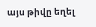այս թիվը եղել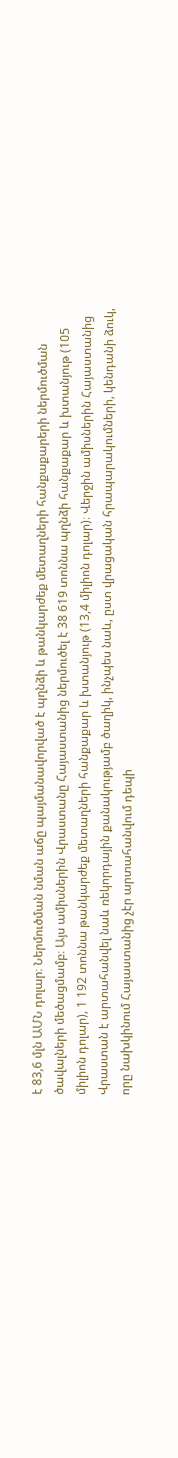է 83,6 մլն ԱՄՆ դոլար։ Ներմուծման նման աճը պայմանավորված է պղնձի և թանկարժեք մետաղների հանքաքարերի ներմուծման ծավալների մեծացմամբ։ Այս ամիսներին Վրաստանը Հայաստանից ներմուծել է 38 619 տոննա պղնձի հանքաքար և խտանյութ (105 միլիոն դոլար), 1 192 տոննա թանկարժեք մետաղների հանքաքար և խտանյութ (13,4 միլիոն դոլար)։ Վերջին ամիսներին Հայաստանից Վրաստան է արտահանվել նաև ռեկորդային քանակությամբ ծաղիկ, ինչպես նաև, ըստ վրացական հրապարակումների, կենդանի ձուկ, որը նախկինում Հայաստանից չէր արտահանվում դեպի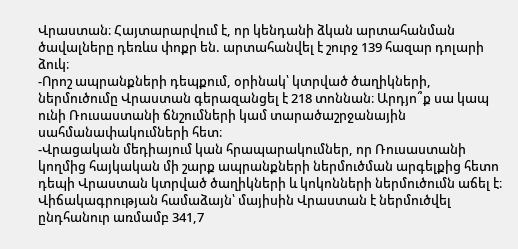Վրաստան։ Հայտարարվում է, որ կենդանի ձկան արտահանման ծավալները դեռևս փոքր են. արտահանվել է շուրջ 139 հազար դոլարի ձուկ։
-Որոշ ապրանքների դեպքում, օրինակ՝ կտրված ծաղիկների, ներմուծումը Վրաստան գերազանցել է 218 տոննան։ Արդյո՞ք սա կապ ունի Ռուսաստանի ճնշումների կամ տարածաշրջանային սահմանափակումների հետ։
-Վրացական մեդիայում կան հրապարակումներ, որ Ռուսաստանի կողմից հայկական մի շարք ապրանքների ներմուծման արգելքից հետո դեպի Վրաստան կտրված ծաղիկների և կոկոնների ներմուծումն աճել է։ Վիճակագրության համաձայն՝ մայիսին Վրաստան է ներմուծվել ընդհանուր առմամբ 341,7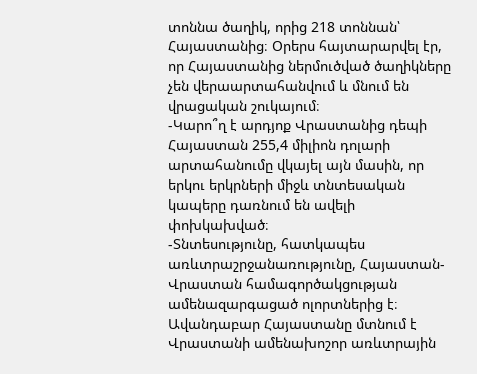տոննա ծաղիկ, որից 218 տոննան՝ Հայաստանից։ Օրերս հայտարարվել էր, որ Հայաստանից ներմուծված ծաղիկները չեն վերաարտահանվում և մնում են վրացական շուկայում։
-Կարո՞ղ է արդյոք Վրաստանից դեպի Հայաստան 255,4 միլիոն դոլարի արտահանումը վկայել այն մասին, որ երկու երկրների միջև տնտեսական կապերը դառնում են ավելի փոխկախված։
-Տնտեսությունը, հատկապես առևտրաշրջանառությունը, Հայաստան-Վրաստան համագործակցության ամենազարգացած ոլորտներից է։ Ավանդաբար Հայաստանը մտնում է Վրաստանի ամենախոշոր առևտրային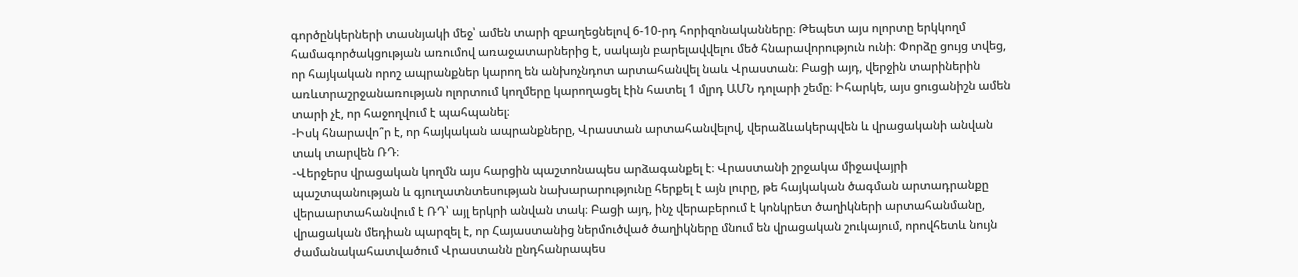գործընկերների տասնյակի մեջ՝ ամեն տարի զբաղեցնելով 6-10-րդ հորիզոնականները։ Թեպետ այս ոլորտը երկկողմ համագործակցության առումով առաջատարներից է, սակայն բարելավվելու մեծ հնարավորություն ունի։ Փորձը ցույց տվեց, որ հայկական որոշ ապրանքներ կարող են անխոչնդոտ արտահանվել նաև Վրաստան։ Բացի այդ, վերջին տարիներին առևտրաշրջանառության ոլորտում կողմերը կարողացել էին հատել 1 մլրդ ԱՄՆ դոլարի շեմը։ Իհարկե, այս ցուցանիշն ամեն տարի չէ, որ հաջողվում է պահպանել։
-Իսկ հնարավո՞ր է, որ հայկական ապրանքները, Վրաստան արտահանվելով, վերաձևակերպվեն և վրացականի անվան տակ տարվեն ՌԴ։
-Վերջերս վրացական կողմն այս հարցին պաշտոնապես արձագանքել է։ Վրաստանի շրջակա միջավայրի պաշտպանության և գյուղատնտեսության նախարարությունը հերքել է այն լուրը, թե հայկական ծագման արտադրանքը վերաարտահանվում է ՌԴ՝ այլ երկրի անվան տակ։ Բացի այդ, ինչ վերաբերում է կոնկրետ ծաղիկների արտահանմանը, վրացական մեդիան պարզել է, որ Հայաստանից ներմուծված ծաղիկները մնում են վրացական շուկայում, որովհետև նույն ժամանակահատվածում Վրաստանն ընդհանրապես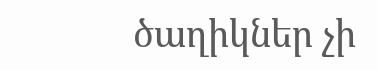ծաղիկներ չի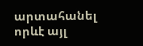արտահանել որևէ այլ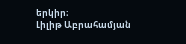երկիր։
Լիլիթ Աբրահամյան